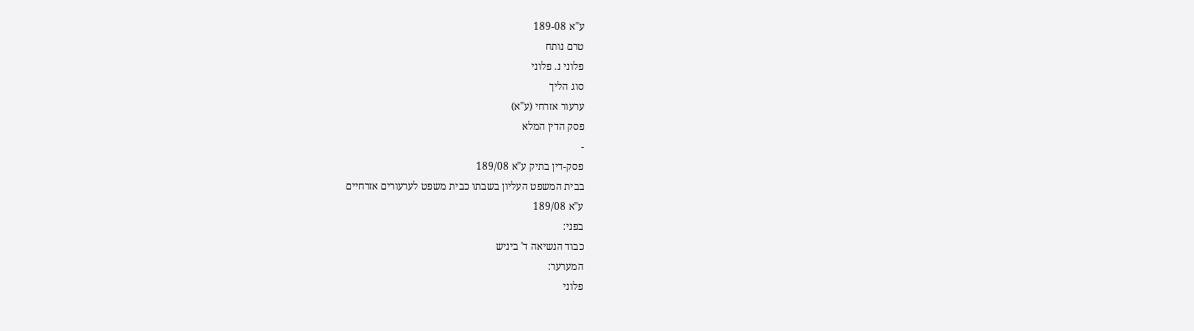ע"א 189-08
טרם נותח
פלוני נ. פלוני
סוג הליך
ערעור אזרחי (ע"א)
פסק הדין המלא
-
פסק-דין בתיק ע"א 189/08
בבית המשפט העליון בשבתו כבית משפט לערעורים אזרחיים
ע"א 189/08
בפני:
כבוד הנשיאה ד' ביניש
המערער:
פלוני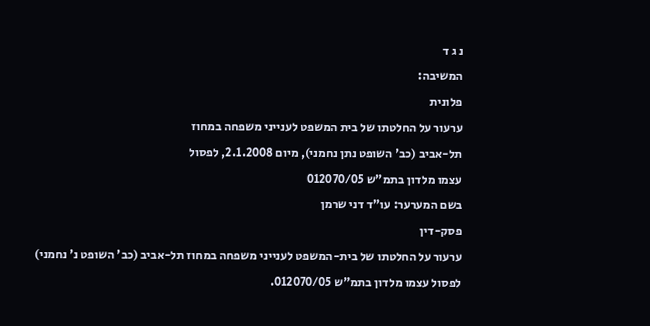נ ג ד
המשיבה:
פלונית
ערעור על החלטתו של בית המשפט לענייני משפחה במחוז
תל-אביב (כב' השופט נתן נחמני), מיום 2.1.2008, לפסול
עצמו מלדון בתמ"ש 012070/05
בשם המערער: עו"ד דני שרמן
פסק-דין
ערעור על החלטתו של בית-המשפט לענייני משפחה במחוז תל-אביב (כב' השופט נ' נחמני) לפסול עצמו מלדון בתמ"ש 012070/05.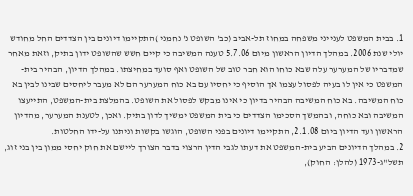1. בבית המשפט לענייני משפחה במחוז תל-אביב (כב' השופט נ' נחמני )התקיימו דיונים בין הצדדים החל מחודש יולי שנת 2006. במהלך הדיון הראשון מיום 5.7.06 טענה המשיבה כי קיים חשש שהשופט ידון בתיק, וזאת מאחר שמדבריו של המערער עלה שבא כוחו הוא חבר טוב של השופט ואף סועד במחיצתו. במהלך הדיון, הבהיר בית-המשפט כי אין לו בעיה לפסול עצמו אך הוסיף כי יחסיו עם בא כוח המערער הם לא מעבר ליחסים שבינו לבין בא כוח המשיבה. בא כוח המשיבה הבהיר בדיון כי אינו מבקש לפסול את השופט. בהמלצת בית-המשפט, התייעצו המשיבה ובא כוחה, ובהמשך הסכימו הצדדים כי בית המשפט ימשיך לדון בתיק. ואכן, לטענת המערער, מהדיון הראשון ועד הדיון ביום 2.1.08, התקיימו דיונים בפני השופט, הוגשו בקשות וניתנו על-ידו החלטות.
2. במהלך הדיונים הביע בית-המשפט את דעתו לגבי הדין הרצוי בדבר הצורך ליישם את חוק יחסי ממון בין בני זוג, תשל"ג-1973 (להלן: החוק),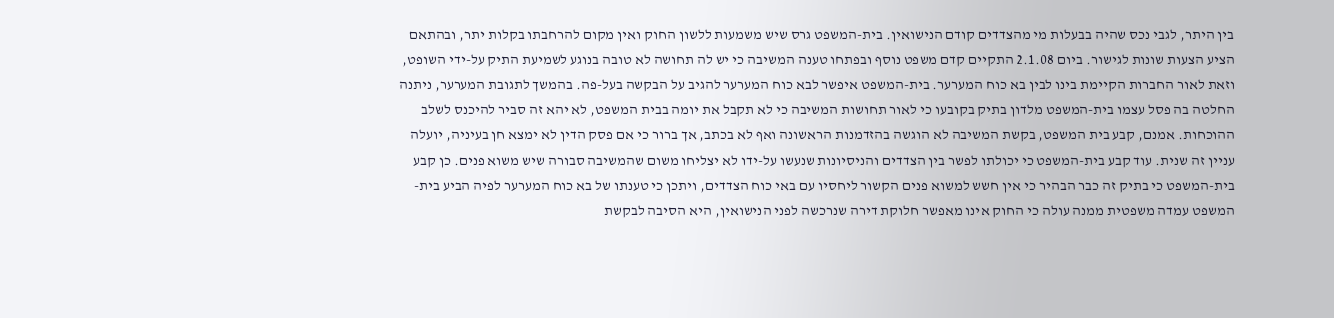בין היתר, לגבי נכס שהיה בבעלות מי מהצדדים קודם הנישואין. בית-המשפט גרס שיש משמעות ללשון החוק ואין מקום להרחבתו בקלות יתר, ובהתאם הציע הצעות שונות לגישור. ביום 2.1.08 התקיים קדם משפט נוסף ובפתחו טענה המשיבה כי יש לה תחושה לא טובה בנוגע לשמיעת התיק על-ידי השופט, וזאת לאור החברות הקיימת בינו לבין בא כוח המערער. בית-המשפט איפשר לבא כוח המערער להגיב על הבקשה בעל-פה. בהמשך לתגובת המערער, ניתנה החלטה בה פסל עצמו בית-המשפט מלדון בתיק בקובעו כי לאור תחושות המשיבה כי לא תקבל את יומה בבית המשפט, לא יהא זה סביר להיכנס לשלב ההוכחות. אמנם, קבע בית המשפט, בקשת המשיבה לא הוגשה בהזדמנות הראשונה ואף לא בכתב, אך ברור כי אם פסק הדין לא ימצא חן בעיניה, יועלה עניין זה שנית. עוד קבע בית-המשפט כי יכולתו לפשר בין הצדדים והניסיונות שנעשו על-ידו לא יצליחו משום שהמשיבה סבורה שיש משוא פנים. כן קבע בית-המשפט כי בתיק זה כבר הבהיר כי אין חשש למשוא פנים הקשור ליחסיו עם באי כוח הצדדים, ויתכן כי טענתו של בא כוח המערער לפיה הביע בית-המשפט עמדה משפטית ממנה עולה כי החוק אינו מאפשר חלוקת דירה שנרכשה לפני הנישואין, היא הסיבה לבקשת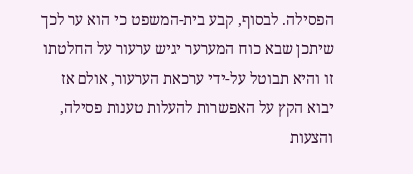הפסילה. לבסוף, קבע בית-המשפט כי הוא ער לכך שיתכן שבא כוח המערער יגיש ערעור על החלטתו זו והיא תבוטל על-ידי ערכאת הערעור, אולם אז יבוא הקץ על האפשרות להעלות טענות פסילה, והצעות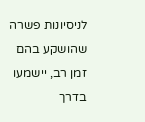לניסיונות פשרה שהושקע בהם זמן רב, יישמעו בדרך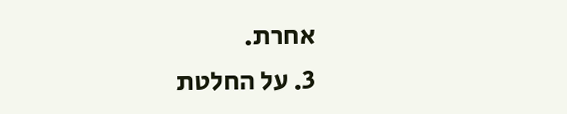אחרת.
3. על החלטת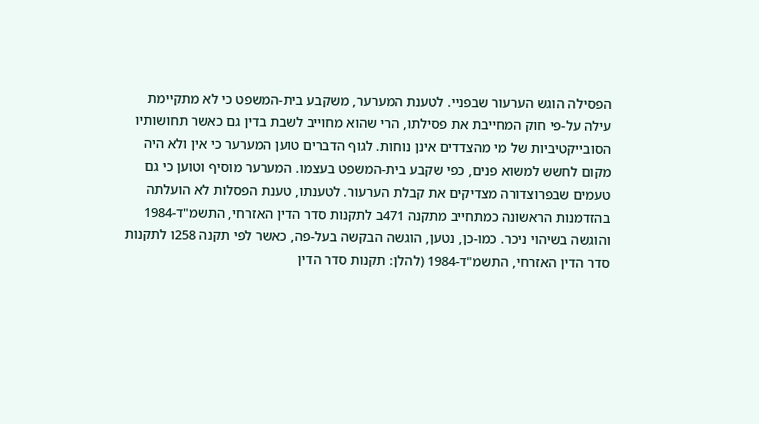הפסילה הוגש הערעור שבפניי. לטענת המערער, משקבע בית-המשפט כי לא מתקיימת עילה על-פי חוק המחייבת את פסילתו, הרי שהוא מחוייב לשבת בדין גם כאשר תחושותיו הסובייקטיביות של מי מהצדדים אינן נוחות. לגוף הדברים טוען המערער כי אין ולא היה מקום לחשש למשוא פנים, כפי שקבע בית-המשפט בעצמו. המערער מוסיף וטוען כי גם טעמים שבפרוצדורה מצדיקים את קבלת הערעור. לטענתו, טענת הפסלות לא הועלתה בהזדמנות הראשונה כמתחייב מתקנה 471ב לתקנות סדר הדין האזרחי, התשמ"ד-1984 והוגשה בשיהוי ניכר. כמו-כן, נטען, הוגשה הבקשה בעל-פה, כאשר לפי תקנה 258ו לתקנות סדר הדין האזרחי, התשמ"ד-1984 (להלן: תקנות סדר הדין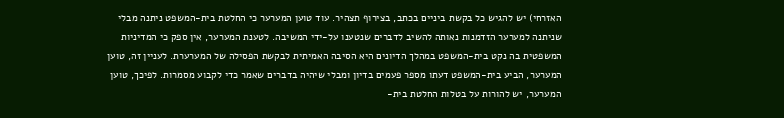האזרחי) יש להגיש כל בקשת ביניים בכתב, בצירוף תצהיר. עוד טוען המערער כי החלטת בית-המשפט ניתנה מבלי שניתנה למערער הזדמנות נאותה להשיב לדברים שנטענו על-ידי המשיבה. לטענת המערער, אין ספק כי המדיניות המשפטית בה נקט בית-המשפט במהלך הדיונים היא הסיבה האמיתית לבקשת הפסילה של המערערת. לעניין זה, טוען המערער, הביע בית-המשפט דעתו מספר פעמים בדיון ומבלי שיהיה בדברים שאמר כדי לקבוע מסמרות. לפיכך, טוען המערער, יש להורות על בטלות החלטת בית-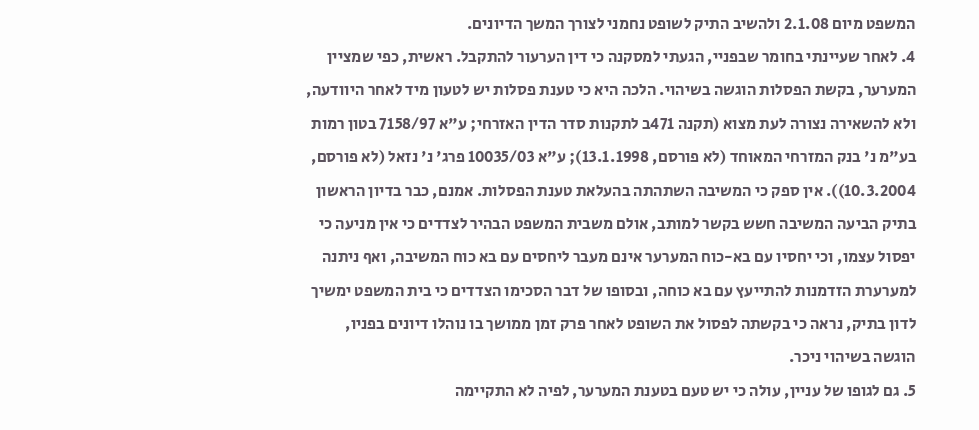המשפט מיום 2.1.08 ולהשיב התיק לשופט נחמני לצורך המשך הדיונים.
4. לאחר שעיינתי בחומר שבפניי, הגעתי למסקנה כי דין הערעור להתקבל. ראשית, כפי שמציין המערער, בקשת הפסלות הוגשה בשיהוי. הלכה היא כי טענת פסלות יש לטעון מיד לאחר היוודעה, ולא להשאירה נצורה לעת מצוא (תקנה 471ב לתקנות סדר הדין האזרחי; ע"א 7158/97 בטון רמות בע"מ נ' בנק המזרחי המאוחד (לא פורסם, 13.1.1998); ע"א 10035/03 פרג' נ' נזאל (לא פורסם, 10.3.2004)). אין ספק כי המשיבה השתהתה בהעלאת טענת הפסלות. אמנם, כבר בדיון הראשון בתיק הביעה המשיבה חשש בקשר למותב, אולם משבית המשפט הבהיר לצדדים כי אין מניעה כי יפסול עצמו, וכי יחסיו עם בא-כוח המערער אינם מעבר ליחסים עם בא כוח המשיבה, ואף ניתנה למערערת הזדמנות להתייעץ עם בא כוחה, ובסופו של דבר הסכימו הצדדים כי בית המשפט ימשיך לדון בתיק, נראה כי בקשתה לפסול את השופט לאחר פרק זמן ממושך בו נוהלו דיונים בפניו, הוגשה בשיהוי ניכר.
5. גם לגופו של עניין, עולה כי יש טעם בטענת המערער, לפיה לא התקיימה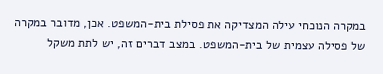במקרה הנוכחי עילה המצדיקה את פסילת בית-המשפט. אכן, מדובר במקרה של פסילה עצמית של בית-המשפט. במצב דברים זה, יש לתת משקל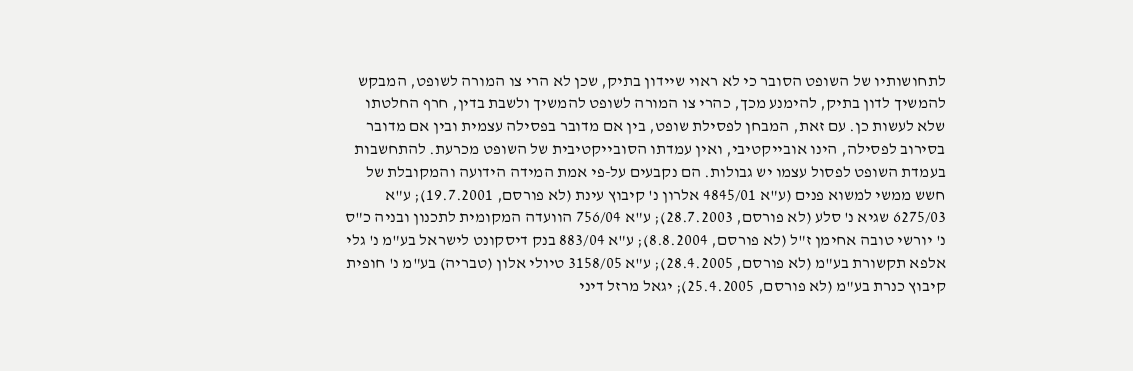לתחושותיו של השופט הסובר כי לא ראוי שיידון בתיק, שכן לא הרי צו המורה לשופט, המבקש להמשיך לדון בתיק, להימנע מכך, כהרי צו המורה לשופט להמשיך ולשבת בדין, חרף החלטתו שלא לעשות כן. עם זאת, המבחן לפסילת שופט, בין אם מדובר בפסילה עצמית ובין אם מדובר בסירוב לפסילה, הינו אובייקטיבי, ואין עמדתו הסובייקטיבית של השופט מכרעת. להתחשבות בעמדת השופט לפסול עצמו יש גבולות. הם נקבעים על-פי אמת המידה הידועה והמקובלת של חשש ממשי למשוא פנים (ע"א 4845/01 אלרון נ' קיבוץ עינת (לא פורסם, 19.7.2001); ע"א 6275/03 שגיא נ' סלע (לא פורסם, 28.7.2003); ע"א 756/04 הוועדה המקומית לתכנון ובניה כ"ס נ' יורשי טובה אחימן ז"ל (לא פורסם, 8.8.2004); ע"א 883/04 בנק דיסקונט לישראל בע"מ נ' גלי אלפא תקשורת בע"מ (לא פורסם, 28.4.2005); ע"א 3158/05 טיולי אלון (טבריה) בע"מ נ' חופית קיבוץ כנרת בע"מ (לא פורסם, 25.4.2005); יגאל מרזל דיני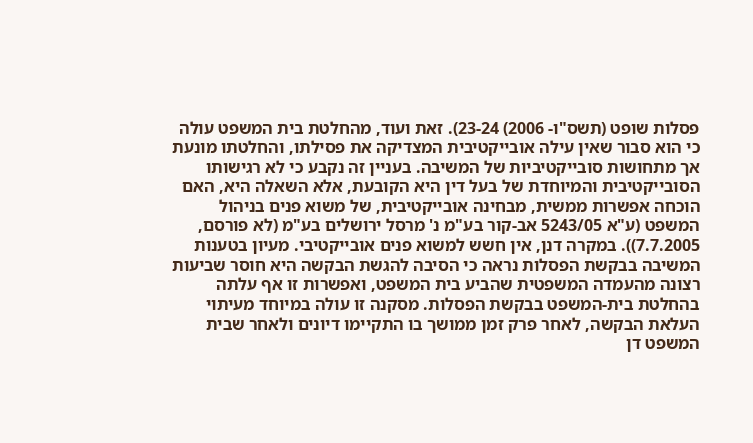פסלות שופט (תשס"ו- 2006) 23-24). זאת ועוד, מהחלטת בית המשפט עולה כי הוא סבור שאין עילה אובייקטיבית המצדיקה את פסילתו, והחלטתו מונעת אך מתחושות סובייקטיביות של המשיבה. בעניין זה נקבע כי לא רגישותו הסובייקטיבית והמיוחדת של בעל דין היא הקובעת, אלא השאלה היא, האם הוכחה אפשרות ממשית, מבחינה אובייקטיבית, של משוא פנים בניהול המשפט (ע"א 5243/05 אב-קור בע"מ נ' מרסל ירושלים בע"מ (לא פורסם, 7.7.2005)). במקרה דנן, אין חשש למשוא פנים אובייקטיבי. מעיון בטענות המשיבה בבקשת הפסלות נראה כי הסיבה להגשת הבקשה היא חוסר שביעות רצונה מהעמדה המשפטית שהביע בית המשפט, ואפשרות זו אף עלתה בהחלטת בית-המשפט בבקשת הפסלות. מסקנה זו עולה במיוחד מעיתוי העלאת הבקשה, לאחר פרק זמן ממושך בו התקיימו דיונים ולאחר שבית המשפט דן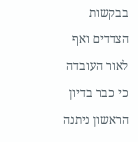בבקשות הצדדים ואף לאור העובדה כי כבר בדיון הראשון ניתנה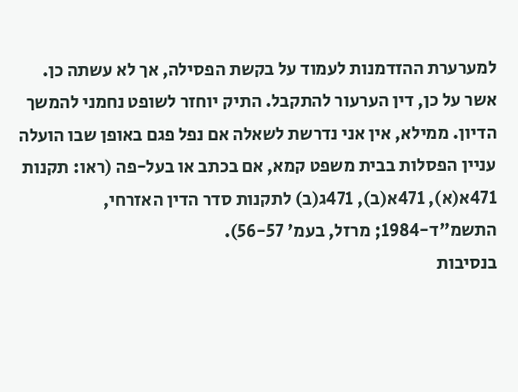למערערת ההזדמנות לעמוד על בקשת הפסילה, אך לא עשתה כן.
אשר על כן, דין הערעור להתקבל. התיק יוחזר לשופט נחמני להמשך הדיון. ממילא, אין אני נדרשת לשאלה אם נפל פגם באופן שבו הועלה עניין הפסלות בבית משפט קמא, אם בכתב או בעל-פה (ראו: תקנות 471א(א), 471א(ב), 471ג(ב) לתקנות סדר הדין האזרחי, התשמ"ד-1984; מרזל, בעמ' 56-57).
בנסיבות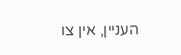העניין, אין צו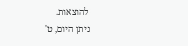להוצאות.
ניתן היום, ט'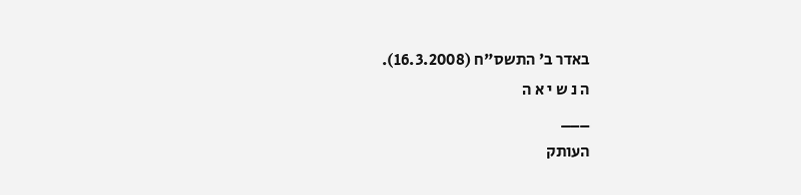באדר ב' התשס"ח (16.3.2008).
ה נ ש י א ה
___
העותק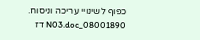כפוף לשינויי עריכה וניסוח. 08001890_N03.doc דז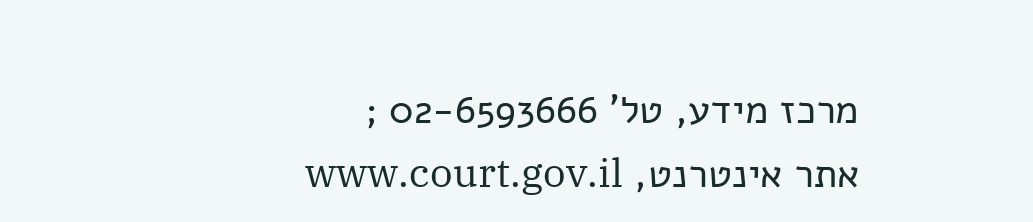מרכז מידע, טל' 02-6593666 ; אתר אינטרנט, www.court.gov.il